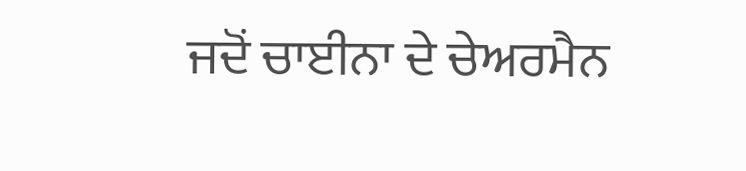ਜਦੋਂ ਚਾਈਨਾ ਦੇ ਚੇਅਰਮੈਨ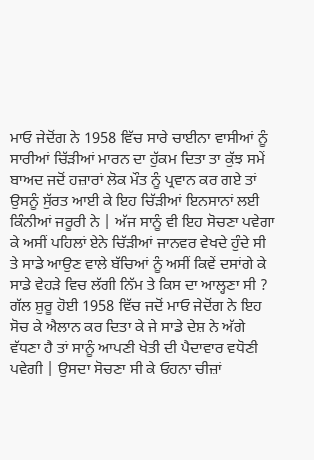ਮਾਓ ਜੇਦੋਂਗ ਨੇ 1958 ਵਿੱਚ ਸਾਰੇ ਚਾਈਨਾ ਵਾਸੀਆਂ ਨੂੰ ਸਾਰੀਆਂ ਚਿੱੜੀਆਂ ਮਾਰਨ ਦਾ ਹੁੱਕਮ ਦਿਤਾ ਤਾ ਕੁੱਝ ਸਮੇਂ ਬਾਅਦ ਜਦੋਂ ਹਜ਼ਾਰਾਂ ਲੋਕ ਮੌਤ ਨੂੰ ਪ੍ਰਵਾਨ ਕਰ ਗਏ ਤਾਂ ਉਸਨੂੰ ਸੁੱਰਤ ਆਈ ਕੇ ਇਹ ਚਿੱੜੀਆਂ ਇਨਸਾਨਾਂ ਲਈ ਕਿੰਨੀਆਂ ਜਰੂਰੀ ਨੇ | ਅੱਜ ਸਾਨੂੰ ਵੀ ਇਹ ਸੋਚਣਾ ਪਵੇਗਾ ਕੇ ਅਸੀਂ ਪਹਿਲਾਂ ਏਨੇ ਚਿੱੜੀਆਂ ਜਾਨਵਰ ਵੇਖਦੇ ਹੁੰਦੇ ਸੀ ਤੇ ਸਾਡੇ ਆਉਣ ਵਾਲੇ ਬੱਚਿਆਂ ਨੂੰ ਅਸੀਂ ਕਿਵੇਂ ਦਸਾਂਗੇ ਕੇ ਸਾਡੇ ਵੇਹੜੇ ਵਿਚ ਲੱਗੀ ਨਿੱਮ ਤੇ ਕਿਸ ਦਾ ਆਲ੍ਹਣਾ ਸੀ ?
ਗੱਲ ਸ਼ੁਰੂ ਹੋਈ 1958 ਵਿੱਚ ਜਦੋਂ ਮਾਓ ਜੇਦੋਂਗ ਨੇ ਇਹ ਸੋਚ ਕੇ ਐਲਾਨ ਕਰ ਦਿਤਾ ਕੇ ਜੇ ਸਾਡੇ ਦੇਸ਼ ਨੇ ਅੱਗੇ ਵੱਧਣਾ ਹੈ ਤਾਂ ਸਾਨੂੰ ਆਪਣੀ ਖੇਤੀ ਦੀ ਪੈਦਾਵਾਰ ਵਧੋਣੀ ਪਵੇਗੀ | ਉਸਦਾ ਸੋਚਣਾ ਸੀ ਕੇ ਓਹਨਾ ਚੀਜ਼ਾਂ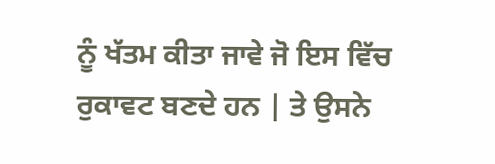ਨੂੰ ਖੱਤਮ ਕੀਤਾ ਜਾਵੇ ਜੋ ਇਸ ਵਿੱਚ ਰੁਕਾਵਟ ਬਣਦੇ ਹਨ | ਤੇ ਉਸਨੇ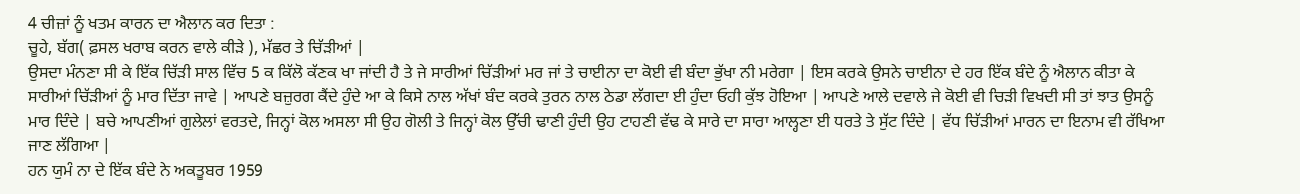4 ਚੀਜ਼ਾਂ ਨੂੰ ਖਤਮ ਕਾਰਨ ਦਾ ਐਲਾਨ ਕਰ ਦਿਤਾ :
ਚੂਹੇ, ਬੱਗ( ਫ਼ਸਲ ਖਰਾਬ ਕਰਨ ਵਾਲੇ ਕੀੜੇ ), ਮੱਛਰ ਤੇ ਚਿੱੜੀਆਂ |
ਉਸਦਾ ਮੰਨਣਾ ਸੀ ਕੇ ਇੱਕ ਚਿੱੜੀ ਸਾਲ ਵਿੱਚ 5 ਕ ਕਿੱਲੋ ਕੱਣਕ ਖਾ ਜਾਂਦੀ ਹੈ ਤੇ ਜੇ ਸਾਰੀਆਂ ਚਿੱੜੀਆਂ ਮਰ ਜਾਂ ਤੇ ਚਾਈਨਾ ਦਾ ਕੋਈ ਵੀ ਬੰਦਾ ਭੁੱਖਾ ਨੀ ਮਰੇਗਾ | ਇਸ ਕਰਕੇ ਉਸਨੇ ਚਾਈਨਾ ਦੇ ਹਰ ਇੱਕ ਬੰਦੇ ਨੂੰ ਐਲਾਨ ਕੀਤਾ ਕੇ ਸਾਰੀਆਂ ਚਿੱੜੀਆਂ ਨੂੰ ਮਾਰ ਦਿੱਤਾ ਜਾਵੇ | ਆਪਣੇ ਬਜ਼ੁਰਗ ਕੈਂਦੇ ਹੁੰਦੇ ਆ ਕੇ ਕਿਸੇ ਨਾਲ ਅੱਖਾਂ ਬੰਦ ਕਰਕੇ ਤੁਰਨ ਨਾਲ ਠੇਡਾ ਲੱਗਦਾ ਈ ਹੁੰਦਾ ਓਹੀ ਕੁੱਝ ਹੋਇਆ | ਆਪਣੇ ਆਲੇ ਦਵਾਲੇ ਜੇ ਕੋਈ ਵੀ ਚਿੜੀ ਵਿਖਦੀ ਸੀ ਤਾਂ ਝਾਤ ਉਸਨੂੰ ਮਾਰ ਦਿੰਦੇ | ਬਚੇ ਆਪਣੀਆਂ ਗੁਲੇਲਾਂ ਵਰਤਦੇ, ਜਿਨ੍ਹਾਂ ਕੋਲ ਅਸਲਾ ਸੀ ਉਹ ਗੋਲੀ ਤੇ ਜਿਨ੍ਹਾਂ ਕੋਲ ਉੱਚੀ ਢਾਣੀ ਹੁੰਦੀ ਉਹ ਟਾਹਣੀ ਵੱਢ ਕੇ ਸਾਰੇ ਦਾ ਸਾਰਾ ਆਲ੍ਹਣਾ ਈ ਧਰਤੇ ਤੇ ਸੁੱਟ ਦਿੰਦੇ | ਵੱਧ ਚਿੱੜੀਆਂ ਮਾਰਨ ਦਾ ਇਨਾਮ ਵੀ ਰੱਖਿਆ ਜਾਣ ਲੱਗਿਆ |
ਹਨ ਯੁਮੰ ਨਾ ਦੇ ਇੱਕ ਬੰਦੇ ਨੇ ਅਕਤੂਬਰ 1959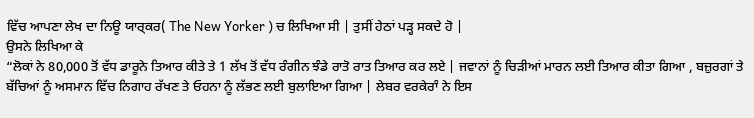ਵਿੱਚ ਆਪਣਾ ਲੇਖ ਦਾ ਨਿਊ ਯਾਰ੍ਕਰ( The New Yorker ) ਚ ਲਿਖਿਆ ਸੀ | ਤੁਸੀਂ ਹੇਠਾਂ ਪੜ੍ਹ ਸਕਦੇ ਹੋ |
ਉਸਨੇ ਲਿਖਿਆ ਕੇ
“ਲੋਕਾਂ ਨੇ 80,000 ਤੋਂ ਵੱਧ ਡਾਰੂਨੇ ਤਿਆਰ ਕੀਤੇ ਤੇ 1 ਲੱਖ ਤੋਂ ਵੱਧ ਰੰਗੀਨ ਝੰਡੇ ਰਾਤੋ ਰਾਤ ਤਿਆਰ ਕਰ ਲਏ | ਜਵਾਨਾਂ ਨੂੰ ਚਿੜੀਆਂ ਮਾਰਨ ਲਈ ਤਿਆਰ ਕੀਤਾ ਗਿਆ , ਬਜ਼ੁਰਗਾਂ ਤੇ ਬੱਚਿਆਂ ਨੂੰ ਅਸਮਾਨ ਵਿੱਚ ਨਿਗਾਹ ਰੱਖਣ ਤੇ ਓਹਨਾ ਨੂੰ ਲੱਭਣ ਲਈ ਬੁਲਾਇਆ ਗਿਆ | ਲੇਬਰ ਵਰਕੇਰਾੰ ਨੇ ਇਸ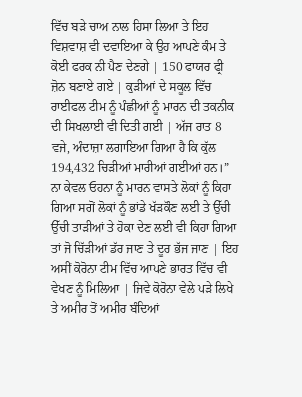ਵਿੱਚ ਬੜੇ ਚਾਅ ਨਾਲ ਹਿਸਾ ਲਿਆ ਤੇ ਇਹ ਵਿਸ਼ਵਾਸ਼ ਵੀ ਦਵਾਇਆ ਕੇ ਉਹ ਆਪਣੇ ਕੰਮ ਤੇ ਕੋਈ ਫਰਕ ਨੀ ਪੈਣ ਦੇਣਗੇ | 150 ਫਾਯਰ ਫ੍ਰੀ ਜ਼ੋਨ ਬਣਾਏ ਗਏ | ਕੁੜੀਆਂ ਦੇ ਸਕੂਲ ਵਿੱਚ ਰਾਈਫਲ ਟੀਮ ਨੂੰ ਪੰਛੀਆਂ ਨੂੰ ਮਾਰਨ ਦੀ ਤਕਨੀਕ ਦੀ ਸਿਖਲਾਈ ਵੀ ਦਿਤੀ ਗਈ | ਅੱਜ ਰਾਤ 8 ਵਜੇ, ਅੰਦਾਜ਼ਾ ਲਗਾਇਆ ਗਿਆ ਹੈ ਕਿ ਕੁੱਲ 194,432 ਚਿੜੀਆਂ ਮਾਰੀਆਂ ਗਈਆਂ ਹਨ।”
ਨਾ ਕੇਵਲ ਓਹਨਾ ਨੂੰ ਮਾਰਨ ਵਾਸਤੇ ਲੋਕਾਂ ਨੂੰ ਕਿਹਾ ਗਿਆ ਸਗੋਂ ਲੋਕਾਂ ਨੂੰ ਭਾਂਡੇ ਖੱੜਕੌਣ ਲਈ ਤੇ ਉੱਚੀ ਉੱਚੀ ਤਾੜੀਆਂ ਤੇ ਹੋਕਾ ਦੇਣ ਲਈ ਵੀ ਕਿਹਾ ਗਿਆ ਤਾਂ ਜੋ ਚਿੱੜੀਆਂ ਡੱਰ ਜਾਣ ਤੇ ਦੂਰ ਭੱਜ ਜਾਣ | ਇਹ ਅਸੀਂ ਕੋਰੋਨਾ ਟੀਮ ਵਿੱਚ ਆਪਣੇ ਭਾਰਤ ਵਿੱਚ ਵੀ ਵੇਖਣ ਨੂੰ ਮਿਲਿਆ | ਜਿਵੇ ਕੋਰੋਨਾ ਵੇਲੇ ਪੜੇ ਲਿਖੇ ਤੇ ਅਮੀਰ ਤੋਂ ਅਮੀਰ ਬੰਦਿਆਂ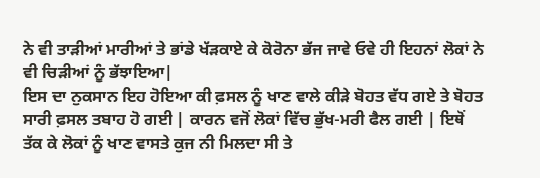ਨੇ ਵੀ ਤਾੜੀਆਂ ਮਾਰੀਆਂ ਤੇ ਭਾਂਡੇ ਖੱੜਕਾਏ ਕੇ ਕੋਰੋਨਾ ਭੱਜ ਜਾਵੇ ਓਵੇ ਹੀ ਇਹਨਾਂ ਲੋਕਾਂ ਨੇ ਵੀ ਚਿੜੀਆਂ ਨੂੰ ਭੱਝਾਇਆ|
ਇਸ ਦਾ ਨੁਕਸਾਨ ਇਹ ਹੋਇਆ ਕੀ ਫ਼ਸਲ ਨੂੰ ਖਾਣ ਵਾਲੇ ਕੀੜੇ ਬੋਹਤ ਵੱਧ ਗਏ ਤੇ ਬੋਹਤ ਸਾਰੀ ਫ਼ਸਲ ਤਬਾਹ ਹੋ ਗਈ | ਕਾਰਨ ਵਜੋਂ ਲੋਕਾਂ ਵਿੱਚ ਭੁੱਖ-ਮਰੀ ਫੈਲ ਗਈ | ਇਥੋਂ ਤੱਕ ਕੇ ਲੋਕਾਂ ਨੂੰ ਖਾਣ ਵਾਸਤੇ ਕੁਜ ਨੀ ਮਿਲਦਾ ਸੀ ਤੇ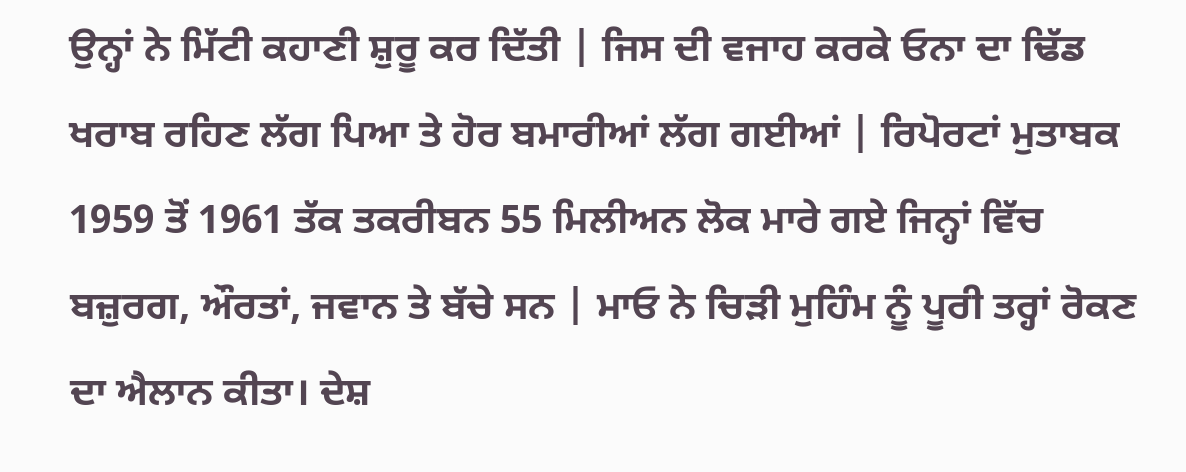ਉਨ੍ਹਾਂ ਨੇ ਮਿੱਟੀ ਕਹਾਣੀ ਸ਼ੁਰੂ ਕਰ ਦਿੱਤੀ | ਜਿਸ ਦੀ ਵਜਾਹ ਕਰਕੇ ਓਨਾ ਦਾ ਢਿੱਡ ਖਰਾਬ ਰਹਿਣ ਲੱਗ ਪਿਆ ਤੇ ਹੋਰ ਬਮਾਰੀਆਂ ਲੱਗ ਗਈਆਂ | ਰਿਪੋਰਟਾਂ ਮੁਤਾਬਕ 1959 ਤੋਂ 1961 ਤੱਕ ਤਕਰੀਬਨ 55 ਮਿਲੀਅਨ ਲੋਕ ਮਾਰੇ ਗਏ ਜਿਨ੍ਹਾਂ ਵਿੱਚ ਬਜ਼ੁਰਗ, ਔਰਤਾਂ, ਜਵਾਨ ਤੇ ਬੱਚੇ ਸਨ | ਮਾਓ ਨੇ ਚਿੜੀ ਮੁਹਿੰਮ ਨੂੰ ਪੂਰੀ ਤਰ੍ਹਾਂ ਰੋਕਣ ਦਾ ਐਲਾਨ ਕੀਤਾ। ਦੇਸ਼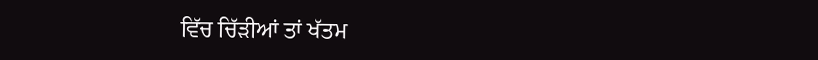ਵਿੱਚ ਚਿੱੜੀਆਂ ਤਾਂ ਖੱਤਮ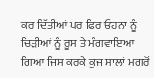ਕਰ ਦਿੱਤੀਆਂ ਪਰ ਫਿਰ ਓਹਨਾ ਨੂੰ ਚਿੜੀਆਂ ਨੂੰ ਰੂਸ ਤੇ ਮੰਗਵਾਇਆ ਗਿਆ ਜਿਸ ਕਰਕੇ ਕੁਜ ਸਾਲਾਂ ਮਗਰੋਂ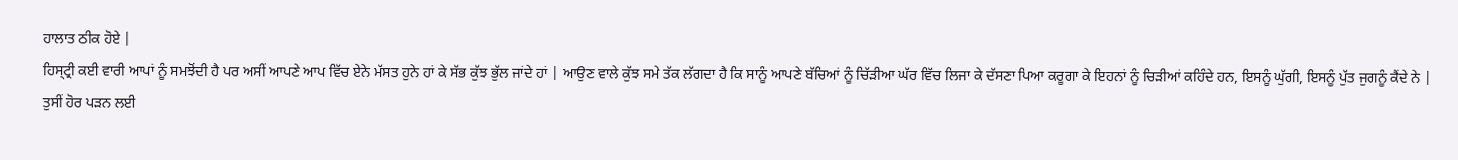ਹਾਲਾਤ ਠੀਕ ਹੋਏ |
ਹਿਸ੍ਟ੍ਰੀ ਕਈ ਵਾਰੀ ਆਪਾਂ ਨੂੰ ਸਮਝੋਂਦੀ ਹੈ ਪਰ ਅਸੀਂ ਆਪਣੇ ਆਪ ਵਿੱਚ ਏਨੇ ਮੱਸਤ ਹੁਨੇ ਹਾਂ ਕੇ ਸੱਭ ਕੁੱਝ ਭੁੱਲ ਜਾਂਦੇ ਹਾਂ | ਆਉਣ ਵਾਲੇ ਕੁੱਝ ਸਮੇ ਤੱਕ ਲੱਗਦਾ ਹੈ ਕਿ ਸਾਨੂੰ ਆਪਣੇ ਬੱਚਿਆਂ ਨੂੰ ਚਿੱੜੀਆ ਘੱਰ ਵਿੱਚ ਲਿਜਾ ਕੇ ਦੱਸਣਾ ਪਿਆ ਕਰੂਗਾ ਕੇ ਇਹਨਾਂ ਨੂੰ ਚਿੜੀਆਂ ਕਹਿੰਦੇ ਹਨ, ਇਸਨੂੰ ਘੁੱਗੀ, ਇਸਨੂੰ ਪੁੱਤ ਜੁਗਨੂੰ ਕੈਂਦੇ ਨੇ |
ਤੁਸੀਂ ਹੋਰ ਪੜਨ ਲਈ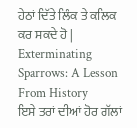ਹੇਠਾਂ ਦਿੱਤੇ ਲਿੰਕ ਤੇ ਕਲਿਕ ਕਰ ਸਕਦੇ ਹੋ |
Exterminating Sparrows: A Lesson From History
ਇਸੇ ਤਰਾਂ ਦੀਆਂ ਹੋਰ ਗੱਲਾਂ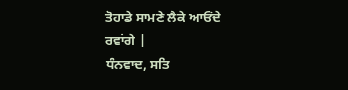ਤੋਹਾਡੇ ਸਾਮਣੇ ਲੈਕੇ ਆਓਂਦੇ ਰਵਾਂਗੇ |
ਧੰਨਵਾਦ, ਸਤਿ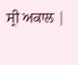ਸ੍ਰੀ ਅਕਾਲ |